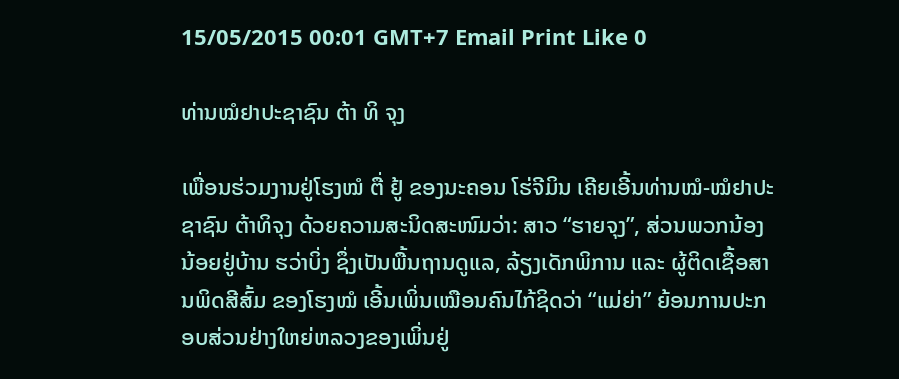15/05/2015 00:01 GMT+7 Email Print Like 0

ທ່ານໝໍຢາປະຊາຊົນ ຕ້າ ທິ ຈຸງ

ເພື່ອນຮ່ວມງານຢູ່ໂຮງໝໍ ຕື່ ຢູ້ ຂອງນະຄອນ ໂຮ່ຈີມິນ ເຄີຍເອີ້ນທ່ານໝໍ-ໝໍຢາປະຊາຊົນ ຕ້າທິຈຸງ ດ້ວຍຄວາມສະນິດສະໜົມວ່າ: ສາວ “ຮາຍຈຸງ”, ສ່ວນພວກນ້ອງ ນ້ອຍຢູ່ບ້ານ ຮວ່າບິ່ງ ຊຶ່ງເປັນພື້ນຖານດູແລ, ລ້ຽງເດັກພິການ ແລະ ຜູ້ຕິດເຊື້ອສານພິດສີສົ້ມ ຂອງໂຮງໝໍ ເອີ້ນເພິ່ນເໝືອນຄົນໄກ້ຊິດວ່າ “ແມ່ຍ່າ” ຍ້ອນການປະກອບສ່ວນຢ່າງໃຫຍ່ຫລວງຂອງເພິ່ນຢູ່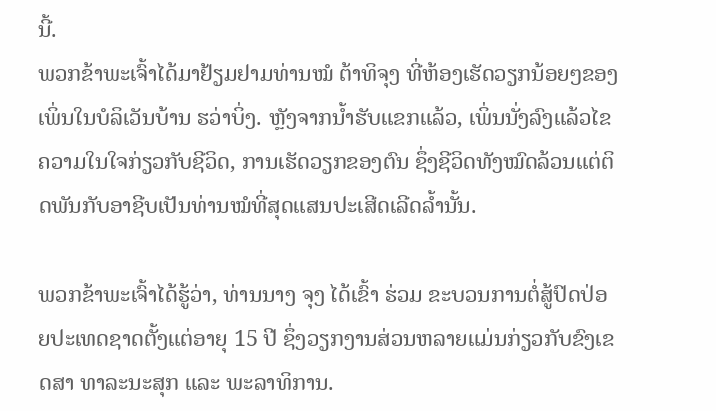ນີ້.
ພວກຂ້າພະເຈົ້າໄດ້ມາຢ້ຽມຢາມທ່ານໝໍ ຕ້າທິຈຸງ ທີ່ຫ້ອງເຮັດວຽກນ້ອຍໆຂອງເພິ່ນໃນບໍລິເວັນບ້ານ ຮວ່າບິ່ງ. ຫຼັງຈາກນ້ຳຮັບແຂກແລ້ວ, ເພິ່ນນັ່ງລົງແລ້ວໄຂຄວາມໃນໃຈກ່ຽວກັບຊີວິດ, ການເຮັດວຽກຂອງຕົນ ຊຶ່ງຊີວິດທັງໝົດລ້ວນແຕ່ຕິດພັນກັບອາຊີບເປັນທ່ານໝໍທີ່ສຸດແສນປະເສີດເລີດລ້ຳນັ້ນ.

ພວກຂ້າພະເຈົ້າໄດ້ຮູ້ວ່າ, ທ່ານນາງ ຈຸງ ໄດ້ເຂົ້າ ຮ່ວມ ຂະບວນການຕໍ່ສູ້ປົດປ່ອຍປະເທດຊາດຕັ້ງແຕ່ອາຍຸ 15 ປີ ຊຶ່ງວຽກງານສ່ວນຫລາຍແມ່ນກ່ຽວກັບຂົງເຂດສາ ທາລະນະສຸກ ແລະ ພະລາທິການ.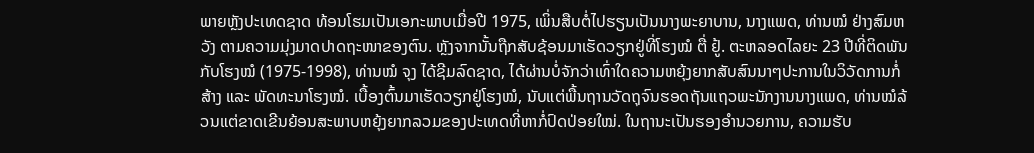ພາຍຫຼັງປະເທດຊາດ ທ້ອນໂຮມເປັນເອກະພາບເມື່ອປີ 1975, ເພິ່ນສືບຕໍ່ໄປຮຽນເປັນນາງພະຍາບານ, ນາງແພດ, ທ່ານໝໍ ຢ່າງສົມຫວັງ ຕາມຄວາມມຸ່ງມາດປາດຖະໜາຂອງຕົນ. ຫຼັງຈາກນັ້ນຖືກສັບຊ້ອນມາເຮັດວຽກຢູ່ທີ່ໂຮງໝໍ ຕື່ ຢູ້. ຕະຫລອດໄລຍະ 23 ປີທີ່ຕິດພັນກັບໂຮງໝໍ (1975-1998), ທ່ານໝໍ ຈຸງ ໄດ້ຊີມລົດຊາດ, ໄດ້ຜ່ານບໍ່ຈັກວ່າເທົ່າໃດຄວາມຫຍຸ້ງຍາກສັບສົນນາໆປະການໃນວິວັດການກໍ່ສ້າງ ແລະ ພັດທະນາໂຮງໝໍ. ເບື້ອງຕົ້ນມາເຮັດວຽກຢູ່ໂຮງໝໍ, ນັບແຕ່ພື້ນຖານວັດຖຸຈົນຮອດຖັນແຖວພະນັກງານນາງແພດ, ທ່ານໝໍລ້ວນແຕ່ຂາດເຂີນຍ້ອນສະພາບຫຍຸ້ງຍາກລວມຂອງປະເທດທີ່ຫາກໍ່ປົດປ່ອຍໃໝ່. ໃນຖານະເປັນຮອງອໍານວຍການ, ຄວາມຮັບ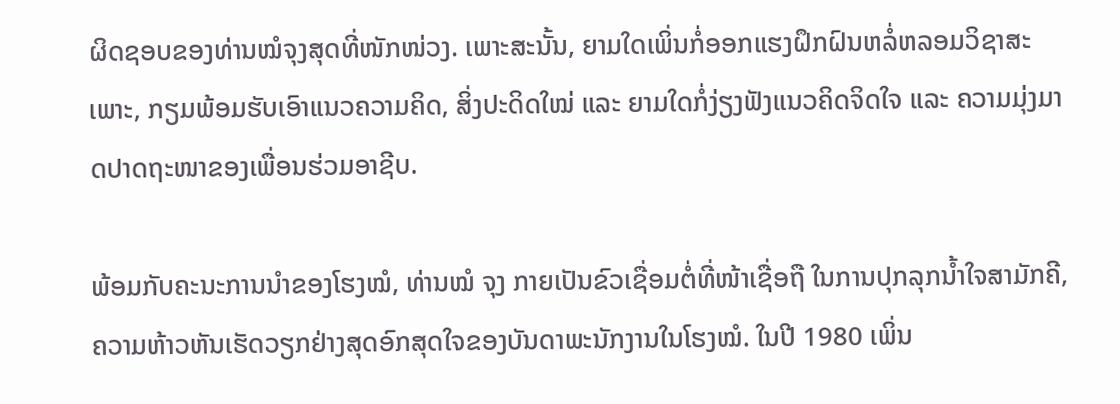ຜິດຊອບຂອງທ່ານໝໍຈຸງສຸດທີ່ໜັກໜ່ວງ. ເພາະສະນັ້ນ, ຍາມໃດເພິ່ນກໍ່ອອກແຮງຝຶກຝົນຫລໍ່ຫລອມວິຊາສະເພາະ, ກຽມພ້ອມຮັບເອົາແນວຄວາມຄິດ, ສິ່ງປະດິດໃໝ່ ແລະ ຍາມໃດກໍ່ງ່ຽງຟັງແນວຄິດຈິດໃຈ ແລະ ຄວາມມຸ່ງມາດປາດຖະໜາຂອງເພື່ອນຮ່ວມອາຊີບ.

ພ້ອມກັບຄະນະການນຳຂອງໂຮງໝໍ, ທ່ານໝໍ ຈຸງ ກາຍເປັນຂົວເຊື່ອມຕໍ່ທີ່ໜ້າເຊື່ອຖື ໃນການປຸກລຸກນ້ຳໃຈສາມັກຄີ, ຄວາມຫ້າວຫັນເຮັດວຽກຢ່າງສຸດອົກສຸດໃຈຂອງບັນດາພະນັກງານໃນໂຮງໝໍ. ໃນປີ 1980 ເພິ່ນ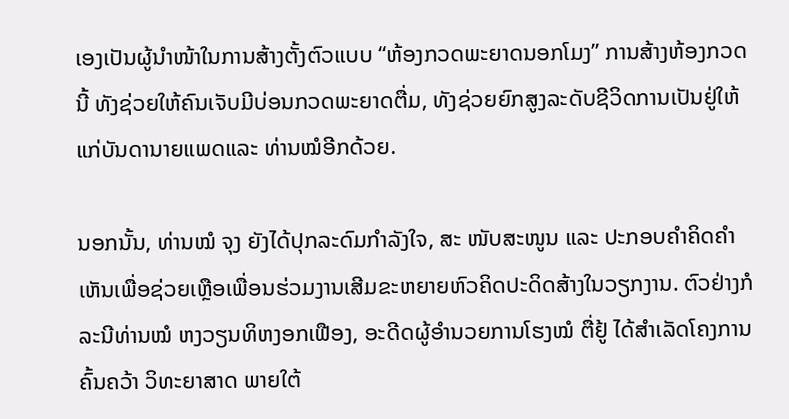ເອງເປັນຜູ້ນຳໜ້າໃນການສ້າງຕັ້ງຕົວແບບ “ຫ້ອງກວດພະຍາດນອກໂມງ” ການສ້າງຫ້ອງກວດນີ້ ທັງຊ່ວຍໃຫ້ຄົນເຈັບມີບ່ອນກວດພະຍາດຕື່ມ, ທັງຊ່ວຍຍົກສູງລະດັບຊີວິດການເປັນຢູ່ໃຫ້ແກ່ບັນດານາຍແພດແລະ ທ່ານໝໍອີກດ້ວຍ.

ນອກນັ້ນ, ທ່ານໝໍ ຈຸງ ຍັງໄດ້ປຸກລະດົມກຳລັງໃຈ, ສະ ໜັບສະໜູນ ແລະ ປະກອບຄຳຄິດຄຳເຫັນເພື່ອຊ່ວຍເຫຼືອເພື່ອນຮ່ວມງານເສີມຂະຫຍາຍຫົວຄິດປະດິດສ້າງໃນວຽກງານ. ຕົວຢ່າງກໍລະນີທ່ານໝໍ ຫງວຽນທິຫງອກເຟືອງ, ອະດີດຜູ້ອຳນວຍການໂຮງໝໍ ຕື່ຢູ້ ໄດ້ສຳເລັດໂຄງການຄົ້ນຄວ້າ ວິທະຍາສາດ ພາຍໃຕ້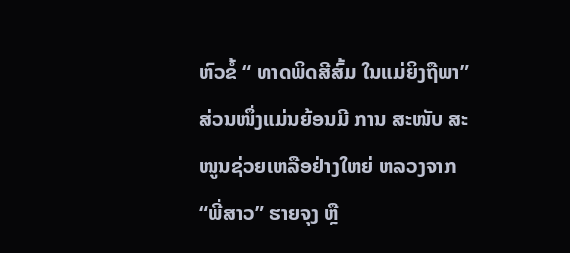ຫົວຂໍ້ “ ທາດພິດສີສົ້ມ ໃນແມ່ຍິງຖືພາ” ສ່ວນໜຶ່ງແມ່ນຍ້ອນມີ ການ ສະໜັບ ສະໜູນຊ່ວຍເຫລືອຢ່າງໃຫຍ່ ຫລວງຈາກ “ພີ່ສາວ” ຮາຍຈຸງ ຫຼື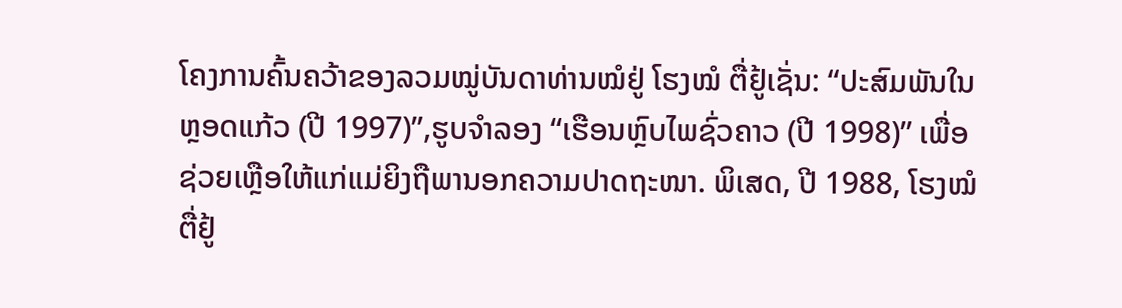ໂຄງການຄົ້ນຄວ້າຂອງລວມໝູ່ບັນດາທ່ານໝໍຢູ່ ໂຮງໝໍ ຕື່ຢູ້ເຊັ່ນ: “ປະສົມພັນໃນຫຼອດແກ້ວ (ປີ 1997)”,ຮູບຈໍາລອງ “ເຮືອນຫຼົບໄພຊົ່ວຄາວ (ປີ 1998)’’ ເພື່ອຊ່ວຍເຫຼືອໃຫ້ແກ່ແມ່ຍິງຖືພານອກຄວາມປາດຖະໜາ. ພິເສດ, ປີ 1988, ໂຮງໝໍ ຕື່ຢູ້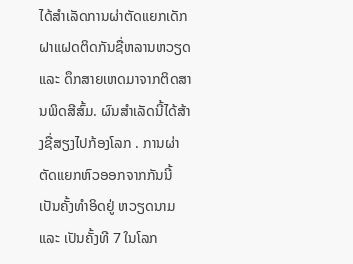ໄດ້ສຳເລັດການຜ່າຕັດແຍກເດັກຝາແຝດຕິດກັນຊື່ຫລານຫວຽດ ແລະ ດຶກສາຍເຫດມາຈາກຕິດສານພິດສີສົ້ມ. ຜົນສໍາເລັດນີ້ໄດ້ສ້າງຊື່ສຽງໄປກ້ອງໂລກ . ການຜ່າຕັດແຍກຫົວອອກຈາກກັນນີ້ເປັນຄັ້ງທຳອິດຢູ່ ຫວຽດນາມ ແລະ ເປັນຄັ້ງທີ 7 ໃນໂລກ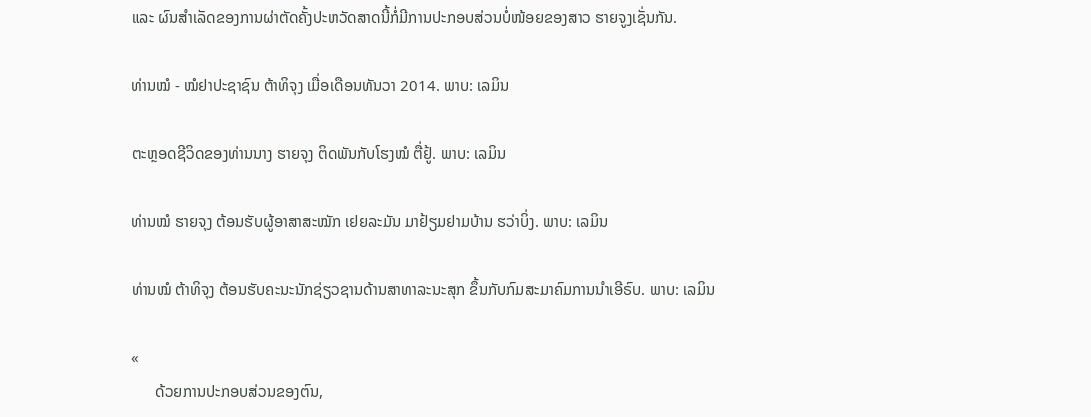ແລະ ຜົນສຳເລັດຂອງການຜ່າຕັດຄັ້ງປະຫວັດສາດນີ້ກໍ່ມີການປະກອບສ່ວນບໍ່ໜ້ອຍຂອງສາວ ຮາຍຈູງເຊັ່ນກັນ.

ທ່ານໝໍ - ໝໍຢາປະຊາຊົນ ຕ້າທິຈຸງ ເມື່ອເດືອນທັນວາ 2014. ພາບ: ເລມິນ

ຕະຫຼອດຊີວິດຂອງທ່ານນາງ ຮາຍຈຸງ ຕິດພັນກັບໂຮງໝໍ ຕື່ຢູ້. ພາບ: ເລມິນ

ທ່ານໝໍ ຮາຍຈຸງ ຕ້ອນຮັບຜູ້ອາສາສະໝັກ ເຢຍລະມັນ ມາຢ້ຽມຢາມບ້ານ ຮວ່າບິ່ງ. ພາບ: ເລມິນ

ທ່ານໝໍ ຕ້າທິຈຸງ ຕ້ອນຮັບຄະນະນັກຊ່ຽວຊານດ້ານສາທາລະນະສຸກ ຂຶ້ນກັບກົມສະມາຄົມການນຳເອີຣົບ. ພາບ: ເລມິນ

«
      ດ້ວຍການປະກອບສ່ວນຂອງຕົນ,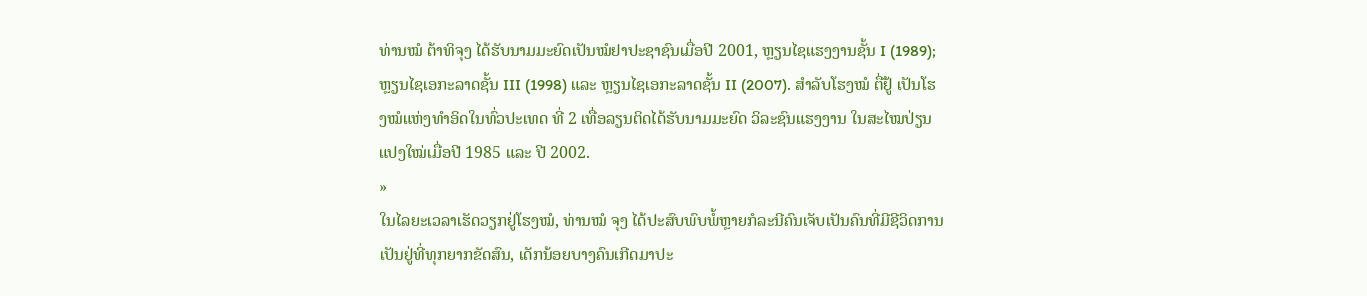ທ່ານໝໍ ຕ້າທິຈຸງ ໄດ້ຮັບນາມມະຍົດເປັນໝໍຢາປະຊາຊົນເມື່ອປີ 2001, ຫຼຽນໄຊແຮງງານຊັ້ນ I (1989); ຫຼຽນໄຊເອກະລາດຊັ້ນ III (1998) ແລະ ຫຼຽນໄຊເອກະລາດຊັ້ນ II (2007). ສຳລັບໂຮງໝໍ ຕື່ຢູ້ ເປັນໂຮງໝໍແຫ່ງທຳອິດໃນທົ່ວປະເທດ ທີ່ 2 ເທື່ອລຽນຕິດໄດ້ຮັບນາມມະຍົດ ວິລະຊົນແຮງງານ ໃນສະໄໝປ່ຽນແປງໃໝ່ເມື່ອປີ 1985 ແລະ ປີ 2002.
»
ໃນໄລຍະເວລາເຮັດວຽກຢູ່ໂຮງໝໍ, ທ່ານໝໍ ຈຸງ ໄດ້ປະສົບພົບພໍ້ຫຼາຍກໍລະນີຄົນເຈັບເປັນຄົນທີ່ມີຊີວິດການເປັນຢູ່ທີ່ທຸກຍາກຂັດສົນ, ເດັກນ້ອຍບາງຄົນເກີດມາປະ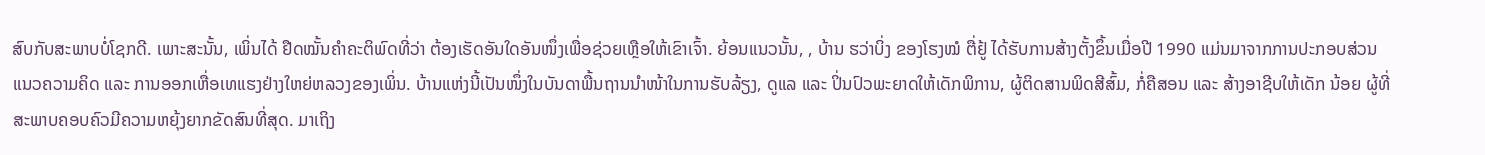ສົບກັບສະພາບບໍ່ໂຊກດີ. ເພາະສະນັ້ນ, ເພິ່ນໄດ້ ຢືດໝັ້ນຄຳຄະຕິພົດທີ່ວ່າ ຕ້ອງເຮັດອັນໃດອັນໜຶ່ງເພື່ອຊ່ວຍເຫຼືອໃຫ້ເຂົາເຈົ້າ. ຍ້ອນແນວນັ້ນ, , ບ້ານ ຮວ່າບິ່ງ ຂອງໂຮງໝໍ ຕື່ຢູ້ ໄດ້ຮັບການສ້າງຕັ້ງຂຶ້ນເມື່ອປີ 1990 ແມ່ນມາຈາກການປະກອບສ່ວນແນວຄວາມຄິດ ແລະ ການອອກເຫື່ອເທແຮງຢ່າງໃຫຍ່ຫລວງຂອງເພິ່ນ. ບ້ານແຫ່ງນີ້ເປັນໜຶ່ງໃນບັນດາພື້ນຖານນຳໜ້າໃນການຮັບລ້ຽງ, ດູແລ ແລະ ປິ່ນປົວພະຍາດໃຫ້ເດັກພິການ, ຜູ້ຕິດສານພິດສີສົ້ມ, ກໍ່ຄືສອນ ແລະ ສ້າງອາຊີບໃຫ້ເດັກ ນ້ອຍ ຜູ້ທີ່ສະພາບຄອບຄົວມີຄວາມຫຍຸ້ງຍາກຂັດສົນທີ່ສຸດ. ມາເຖິງ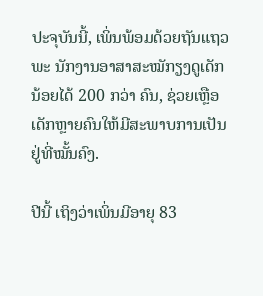ປະຈຸບັນນີ້, ເພິ່ນພ້ອມດ້ວຍຖັນແຖວພະ ນັກງານອາສາສະໝັກຽງດູເດັກນ້ອຍໄດ້ 200 ກວ່າ ຄົນ, ຊ່ວຍເຫຼືອເດັກຫຼາຍຄົນໃຫ້ມີສະພາບການເປັນຢູ່ທີ່ໝັ້ນຄົງ.

ປີນີ້ ເຖິງວ່າເພິ່ນມີອາຍຸ 83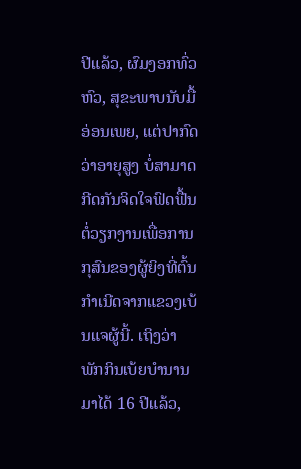ປີແລ້ວ, ຜົມງອກທົ່ວຫົວ, ສຸຂະພາບນັບມື້ອ່ອນເພຍ, ແຕ່ປາກົດວ່າອາຍຸສູງ ບໍ່ສາມາດກີດກັນຈິດໃຈຟົດຟື້ນຕໍ່ວຽກງານເພື່ອການກຸສົນຂອງຜູ້ຍິງທີ່ຕົ້ນກໍາເນີດຈາກແຂວງເບ້ນແຈຜູ້ນີ້. ເຖິງວ່າ ພັກກິນເບ້ຍບຳນານມາໄດ້ 16 ປີແລ້ວ,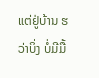ແຕ່ຢູ່ບ້ານ ຮວ່າບິ່ງ ບໍ່ມີມື້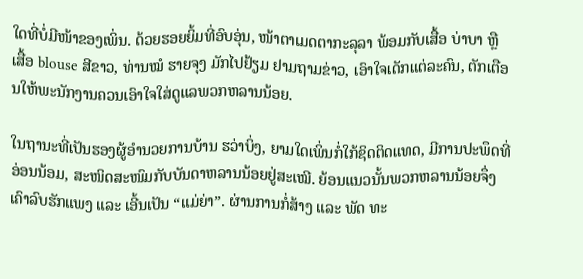ໃດທີ່ບໍ່ມີໜ້າຂອງເພິ່ນ. ດ້ວຍຮອຍຍິ້ມທີ່ອົບອຸ່ນ, ໜ້າຕາເມດຕາກະລຸລາ ພ້ອມກັບເສື້ອ ບ່າບາ ຫຼື ເສື້ອ blouse ສີຂາວ, ທ່ານໝໍ ຮາຍຈຸງ ມັກໄປຢ້ຽມ ຢາມຖາມຂ່າວ, ເອົາໃຈເດັກແຕ່ລະຄົນ, ຕັກເຕືອນໃຫ້ພະນັກງານຄວນເອົາໃຈໃສ່ດູແລພວກຫລານນ້ອຍ.

ໃນຖານະທີ່ເປັນຮອງຜູ້ອຳນວຍການບ້ານ ຮວ່າບິ່ງ, ຍາມໃດເພິ່ນກໍ່ໃກ້ຊິດຕິດແທດ, ມີການປະພຶດທີ່ອ່ອນນ້ອມ, ສະໜິດສະໜົມກັບບັນດາຫລານນ້ອຍຢູ່ສະເໝີ. ຍ້ອນແນວນັ້ນພວກຫລານນ້ອຍຈຶ່ງເຄົາລົບຮັກແພງ ແລະ ເອີ້ນເປັນ “ແມ່ຍ່າ”. ຜ່ານການກໍ່ສ້າງ ແລະ ພັດ ທະ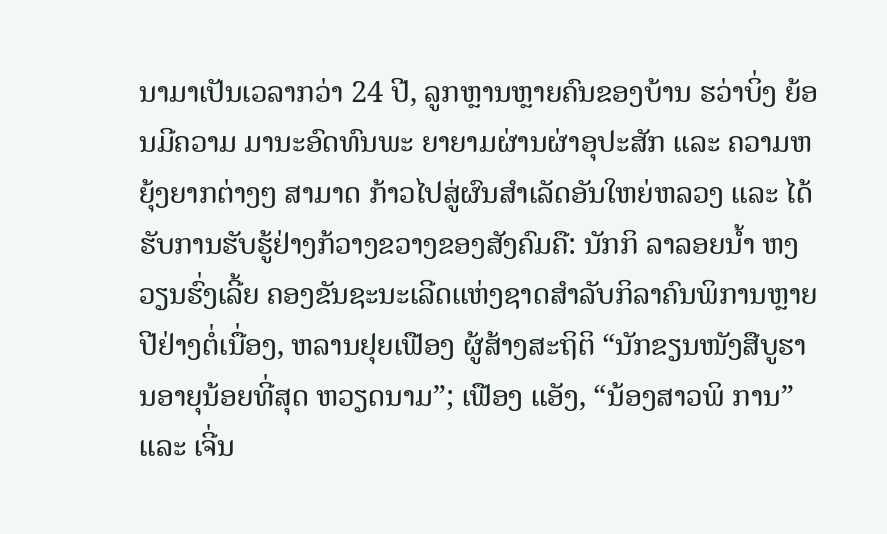ນາມາເປັນເວລາກວ່າ 24 ປີ, ລູກຫຼານຫຼາຍຄົນຂອງບ້ານ ຮວ່າບິ່ງ ຍ້ອນມີຄວາມ ມານະອົດທົນພະ ຍາຍາມຜ່ານຜ່າອຸປະສັກ ແລະ ຄວາມຫຍຸ້ງຍາກຕ່າງໆ ສາມາດ ກ້າວໄປສູ່ຜົນສຳເລັດອັນໃຫຍ່ຫລວງ ແລະ ໄດ້ຮັບການຮັບຮູ້ຢ່າງກ້ວາງຂວາງຂອງສັງຄົມຄື: ນັກກິ ລາລອຍນ້ຳ ຫງວຽນຮົ່ງເລີ້ຍ ຄອງຂັນຊະນະເລີດແຫ່ງຊາດສຳລັບກິລາຄົນພິການຫຼາຍປີຢ່າງຕໍ່ເນື່ອງ, ຫລານຢຸຍເຟືອງ ຜູ້ສ້າງສະຖິຕິ “ນັກຂຽນໜັງສືບູຮານອາຍຸນ້ອຍທີ່ສຸດ ຫວຽດນາມ”; ເຟືອງ ແອັງ, “ນ້ອງສາວພິ ການ”  ແລະ ເຈີ່ນ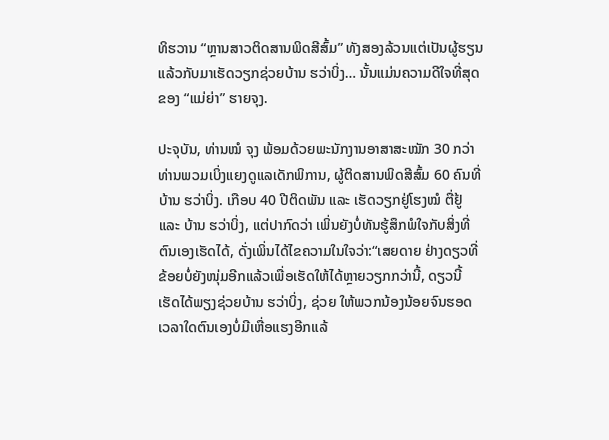ທິຮວານ “ຫຼານສາວຕິດສານພິດສີສົ້ມ” ທັງສອງລ້ວນແຕ່ເປັນຜູ້ຮຽນແລ້ວກັບມາເຮັດວຽກຊ່ວຍບ້ານ ຮວ່າບິ່ງ… ນັ້ນແມ່ນຄວາມດີໃຈທີ່ສຸດຂອງ “ແມ່ຍ່າ” ຮາຍຈຸງ.

ປະຈຸບັນ, ທ່ານໝໍ ຈຸງ ພ້ອມດ້ວຍພະນັກງານອາສາສະໝັກ 30 ກວ່າທ່ານພວມເບິ່ງແຍງດູແລເດັກພິການ, ຜູ້ຕິດສານພິດສີສົ້ມ 60 ຄົນທີ່ບ້ານ ຮວ່າບິ່ງ. ເກືອບ 40 ປີຕິດພັນ ແລະ ເຮັດວຽກຢູ່ໂຮງໝໍ ຕື່ຢູ້ ແລະ ບ້ານ ຮວ່າບິ່ງ, ແຕ່ປາກົດວ່າ ເພິ່ນຍັງບໍ່ທັນຮູ້ສຶກພໍໃຈກັບສິ່ງທີ່ຕົນເອງເຮັດໄດ້, ດັ່ງເພິ່ນໄດ້ໄຂຄວາມໃນໃຈວ່າ:“ເສຍດາຍ ຢ່າງດຽວທີ່ຂ້ອຍບໍ່ຍັງໜຸ່ມອີກແລ້ວເພື່ອເຮັດໃຫ້ໄດ້ຫຼາຍວຽກກວ່ານີ້, ດຽວນີ້ ເຮັດໄດ້ພຽງຊ່ວຍບ້ານ ຮວ່າບິ່ງ, ຊ່ວຍ ໃຫ້ພວກນ້ອງນ້ອຍຈົນຮອດເວລາໃດຕົນເອງບໍ່ມີເຫື່ອແຮງອີກແລ້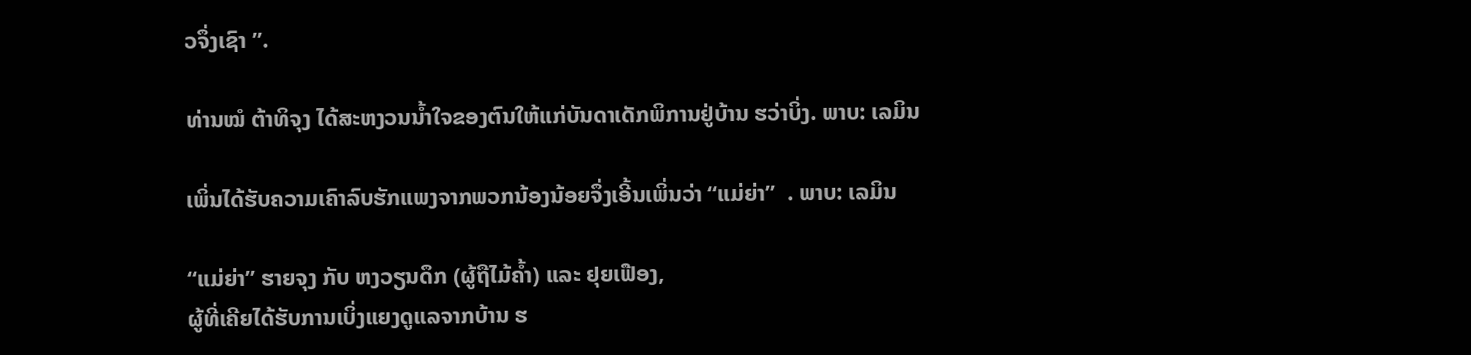ວຈຶ່ງເຊົາ ”.

ທ່ານໝໍ ຕ້າທິຈຸງ ໄດ້ສະຫງວນນ້ຳໃຈຂອງຕົນໃຫ້ແກ່ບັນດາເດັກພິການຢູ່ບ້ານ ຮວ່າບິ່ງ. ພາບ: ເລມິນ

ເພິ່ນໄດ້ຮັບຄວາມເຄົາລົບຮັກແພງຈາກພວກນ້ອງນ້ອຍຈຶ່ງເອີ້ນເພິ່ນວ່າ “ແມ່ຍ່າ”  . ພາບ: ເລມິນ

“ແມ່ຍ່າ” ຮາຍຈຸງ ກັບ ຫງວຽນດຶກ (ຜູ້ຖືໄມ້ຄ້ຳ) ແລະ ຢຸຍເຟືອງ,
ຜູ້ທີ່ເຄີຍໄດ້ຮັບການເບິ່ງແຍງດູແລຈາກບ້ານ ຮ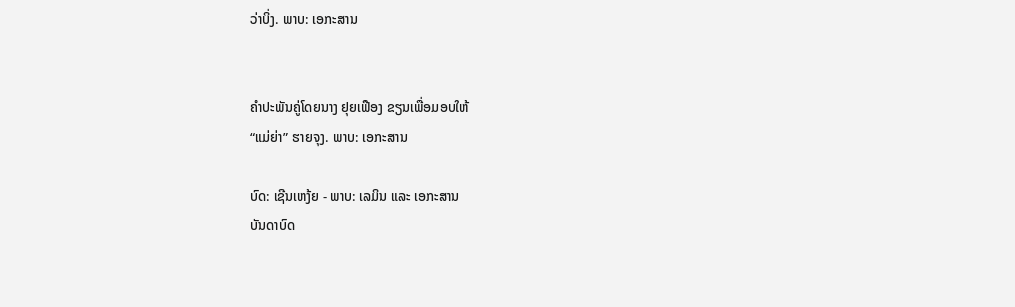ວ່າບິ່ງ. ພາບ: ເອກະສານ


ຄຳປະພັນຄູ່ໂດຍນາງ ຢຸຍເຟືອງ ຂຽນເພື່ອມອບໃຫ້
“ແມ່ຍ່າ” ຮາຍຈຸງ. ພາບ: ເອກະສານ

ບົດ: ເຊີນເຫງ້ຍ - ພາບ: ເລມິນ ແລະ ເອກະສານ
ບັນດາບົດ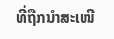ທີ່ຖືກນຳສະເໜີ